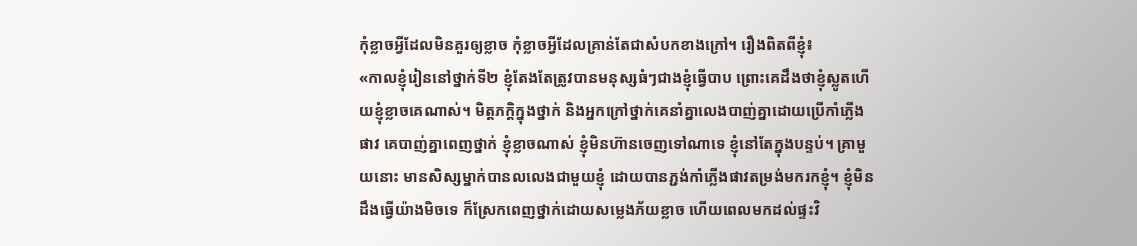កុំខ្លាចអ្វីដែលមិនគួរឲ្យខ្លាច កុំខ្លាចអ្វីដែលគ្រាន់តែជាសំបកខាងក្រៅ។ រឿងពិតពីខ្ញុំ៖
«កាលខ្ញុំរៀននៅថ្នាក់ទី២ ខ្ញុំតែងតែត្រូវបានមនុស្សធំៗជាងខ្ញុំធ្វើបាប ព្រោះគេដឹងថាខ្ញុំស្លូតហើយខ្ញុំខ្លាចគេណាស់។ មិត្តភក្តិក្នុងថ្នាក់ និងអ្នកក្រៅថ្នាក់គេនាំគ្នាលេងបាញ់គ្នាដោយប្រើកាំភ្លើងផាវ គេបាញ់គ្នាពេញថ្នាក់ ខ្ញុំខ្លាចណាស់ ខ្ញុំមិនហ៊ានចេញទៅណាទេ ខ្ញុំនៅតែក្នុងបន្ទប់។ គ្រាមួយនោះ មានសិស្សម្នាក់បានលលេងជាមួយខ្ញុំ ដោយបានភ្ជង់កាំភ្លើងផាវតម្រង់មករកខ្ញុំ។ ខ្ញុំមិនដឹងធ្វើយ៉ាងមិចទេ ក៏ស្រែកពេញថ្នាក់ដោយសម្លេងភ័យខ្លាច ហើយពេលមកដល់ផ្ទះវិ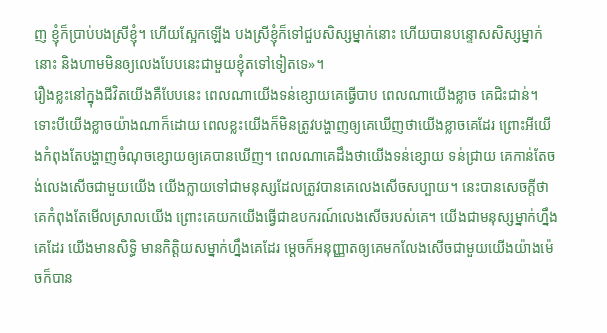ញ ខ្ញុំក៏ប្រាប់បងស្រីខ្ញុំ។ ហើយស្អែកឡើង បងស្រីខ្ញុំក៏ទៅជួបសិស្សម្នាក់នោះ ហើយបានបន្ទោសសិស្សម្នាក់នោះ និងហាមមិនឲ្យលេងបែបនេះជាមួយខ្ញុំតទៅទៀតទេ»។
រឿងខ្លះនៅក្នុងជីវិតយើងគឺបែបនេះ ពេលណាយើងទន់ខ្សោយគេធ្វើបាប ពេលណាយើងខ្លាច គេជិះជាន់។ ទោះបីយើងខ្លាចយ៉ាងណាក៏ដោយ ពេលខ្លះយើងក៏មិនត្រូវបង្ហាញឲ្យគេឃើញថាយើងខ្លាចគេដែរ ព្រោះអីយើងកំពុងតែបង្ហាញចំណុចខ្សោយឲ្យគេបានឃើញ។ ពេលណាគេដឹងថាយើងទន់ខ្សោយ ទន់ជ្រាយ គេកាន់តែចង់លេងសើចជាមួយយើង យើងក្លាយទៅជាមនុស្សដែលត្រូវបានគេលេងសើចសប្បាយ។ នេះបានសេចក្តីថា គេកំពុងតែមើលស្រាលយើង ព្រោះគេយកយើងធ្វើជាឧបករណ៍លេងសើចរបស់គេ។ យើងជាមនុស្សម្នាក់ហ្នឹងគេដែរ យើងមានសិទ្ធិ មានកិត្តិយសម្នាក់ហ្នឹងគេដែរ ម្តេចក៏អនុញ្ញាតឲ្យគេមកលែងសើចជាមួយយើងយ៉ាងម៉េចក៏បាន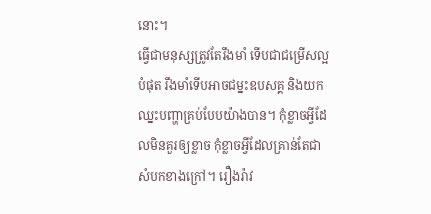នោះ។
ធ្វើជាមនុស្សត្រូវតែរឹងមាំ ទើបជាជម្រើសល្អបំផុត រឹងមាំទើបអាចជម្នះឧបសគ្គ និងយកឈ្នះបញ្ហាគ្រប់បែបយ៉ាងបាន។ កុំខ្លាចអ្វីដែលមិនគួរឲ្យខ្លាច កុំខ្លាចអ្វីដែលគ្រាន់តែជាសំបកខាងក្រៅ។ រឿងរ៉ាវ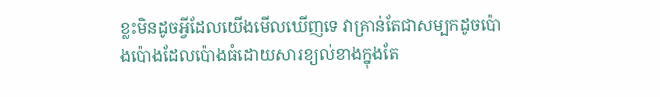ខ្លះមិនដូចអ្វីដែលយើងមើលឃើញទេ វាគ្រាន់តែជាសម្បកដូចប៉ោងប៉ោងដែលប៉ោងធំដោយសារខ្យល់ខាងក្នុងតែ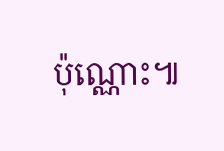ប៉ុណ្ណោះ៕